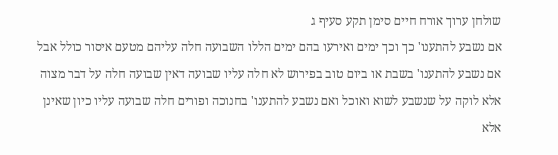שולחן ערוך אורח חיים סימן תקע סעיף ג
אם נשבע להתענו' כך וכך ימים ואירעו בהם ימים הללו השבועה חלה עליהם מטעם איסור כולל אבל אם נשבע להתענו' בשבת או ביום טוב בפירוש לא חלה עליו שבועה דאין שבועה חלה על דבר מצוה אלא לוקה על שנשבע לשוא ואוכל ואם נשבע להתענו' בחנוכה ופורים חלה שבועה עליו כיון שאינן אלא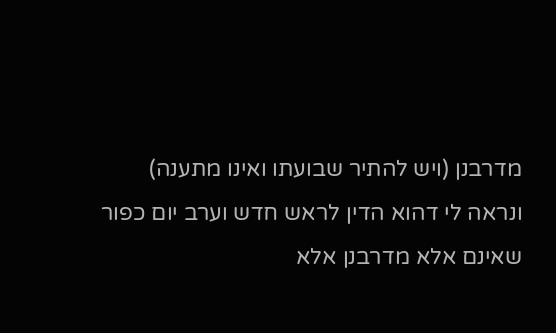מדרבנן (ויש להתיר שבועתו ואינו מתענה) ונראה לי דהוא הדין לראש חדש וערב יום כפור שאינם אלא מדרבנן אלא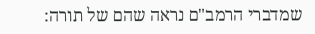שמדברי הרמב"ם נראה שהם של תורה: